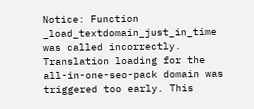Notice: Function _load_textdomain_just_in_time was called incorrectly. Translation loading for the all-in-one-seo-pack domain was triggered too early. This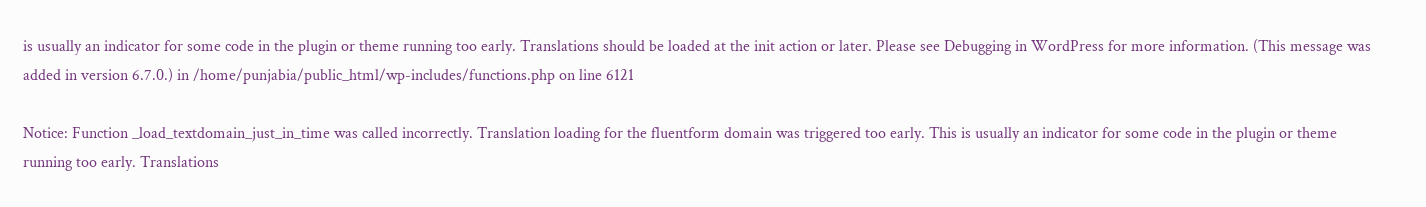is usually an indicator for some code in the plugin or theme running too early. Translations should be loaded at the init action or later. Please see Debugging in WordPress for more information. (This message was added in version 6.7.0.) in /home/punjabia/public_html/wp-includes/functions.php on line 6121

Notice: Function _load_textdomain_just_in_time was called incorrectly. Translation loading for the fluentform domain was triggered too early. This is usually an indicator for some code in the plugin or theme running too early. Translations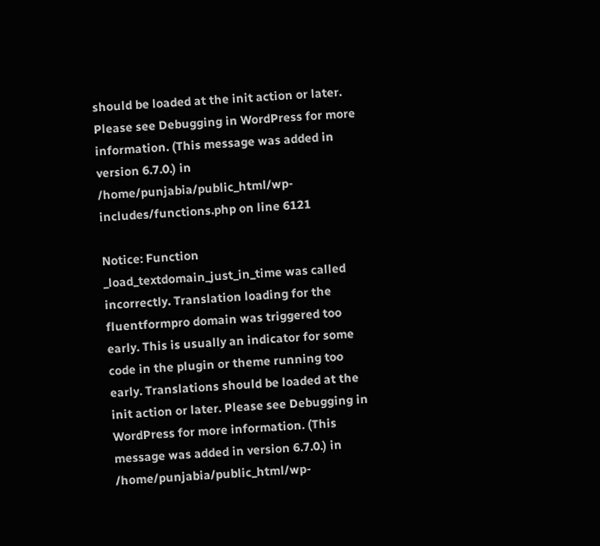should be loaded at the init action or later. Please see Debugging in WordPress for more information. (This message was added in version 6.7.0.) in /home/punjabia/public_html/wp-includes/functions.php on line 6121

Notice: Function _load_textdomain_just_in_time was called incorrectly. Translation loading for the fluentformpro domain was triggered too early. This is usually an indicator for some code in the plugin or theme running too early. Translations should be loaded at the init action or later. Please see Debugging in WordPress for more information. (This message was added in version 6.7.0.) in /home/punjabia/public_html/wp-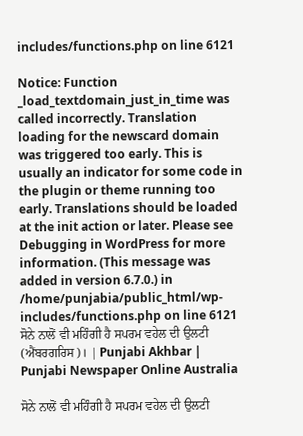includes/functions.php on line 6121

Notice: Function _load_textdomain_just_in_time was called incorrectly. Translation loading for the newscard domain was triggered too early. This is usually an indicator for some code in the plugin or theme running too early. Translations should be loaded at the init action or later. Please see Debugging in WordPress for more information. (This message was added in version 6.7.0.) in /home/punjabia/public_html/wp-includes/functions.php on line 6121
ਸੋਨੇ ਨਾਲੋਂ ਵੀ ਮਹਿੰਗੀ ਹੈ ਸਪਰਮ ਵਹੇਲ ਦੀ ਉਲਟੀ (ਐਂਬਰਗਰਿਸ)। | Punjabi Akhbar | Punjabi Newspaper Online Australia

ਸੋਨੇ ਨਾਲੋਂ ਵੀ ਮਹਿੰਗੀ ਹੈ ਸਪਰਮ ਵਹੇਲ ਦੀ ਉਲਟੀ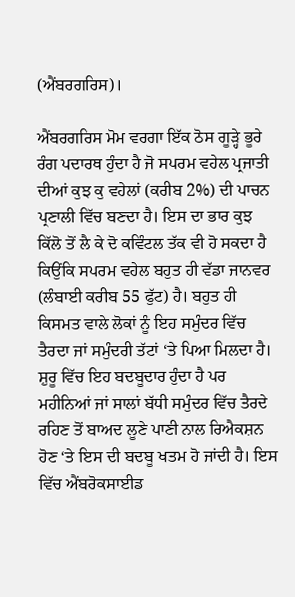(ਐਂਬਰਗਰਿਸ)।

ਐਂਬਰਗਰਿਸ ਮੋਮ ਵਰਗਾ ਇੱਕ ਠੋਸ ਗੂੜ੍ਹੇ ਭੂਰੇ ਰੰਗ ਪਦਾਰਥ ਹੁੰਦਾ ਹੈ ਜੋ ਸਪਰਮ ਵਹੇਲ ਪ੍ਰਜਾਤੀ ਦੀਆਂ ਕੁਝ ਕੁ ਵਹੇਲਾਂ (ਕਰੀਬ 2%) ਦੀ ਪਾਚਨ ਪ੍ਰਣਾਲੀ ਵਿੱਚ ਬਣਦਾ ਹੈ। ਇਸ ਦਾ ਭਾਰ ਕੁਝ ਕਿੱਲੋ ਤੋਂ ਲੈ ਕੇ ਦੋ ਕਵਿੰਟਲ ਤੱਕ ਵੀ ਹੋ ਸਕਦਾ ਹੈ ਕਿਉਂਕਿ ਸਪਰਮ ਵਹੇਲ ਬਹੁਤ ਹੀ ਵੱਡਾ ਜਾਨਵਰ (ਲੰਬਾਈ ਕਰੀਬ 55 ਫੁੱਟ) ਹੈ। ਬਹੁਤ ਹੀ ਕਿਸਮਤ ਵਾਲੇ ਲੋਕਾਂ ਨੂੰ ਇਹ ਸਮੁੰਦਰ ਵਿੱਚ ਤੈਰਦਾ ਜਾਂ ਸਮੁੰਦਰੀ ਤੱਟਾਂ ‘ਤੇ ਪਿਆ ਮਿਲਦਾ ਹੈ। ਸ਼ੁਰੂ ਵਿੱਚ ਇਹ ਬਦਬੂਦਾਰ ਹੁੰਦਾ ਹੈ ਪਰ ਮਹੀਨਿਆਂ ਜਾਂ ਸਾਲਾਂ ਬੱਧੀ ਸਮੁੰਦਰ ਵਿੱਚ ਤੈਰਦੇ ਰਹਿਣ ਤੋਂ ਬਾਅਦ ਲੂਣੇ ਪਾਣੀ ਨਾਲ ਰਿਐਕਸ਼ਨ ਹੋਣ ‘ਤੇ ਇਸ ਦੀ ਬਦਬੂ ਖਤਮ ਹੋ ਜਾਂਦੀ ਹੈ। ਇਸ ਵਿੱਚ ਐਂਬਰੋਕਸਾਈਡ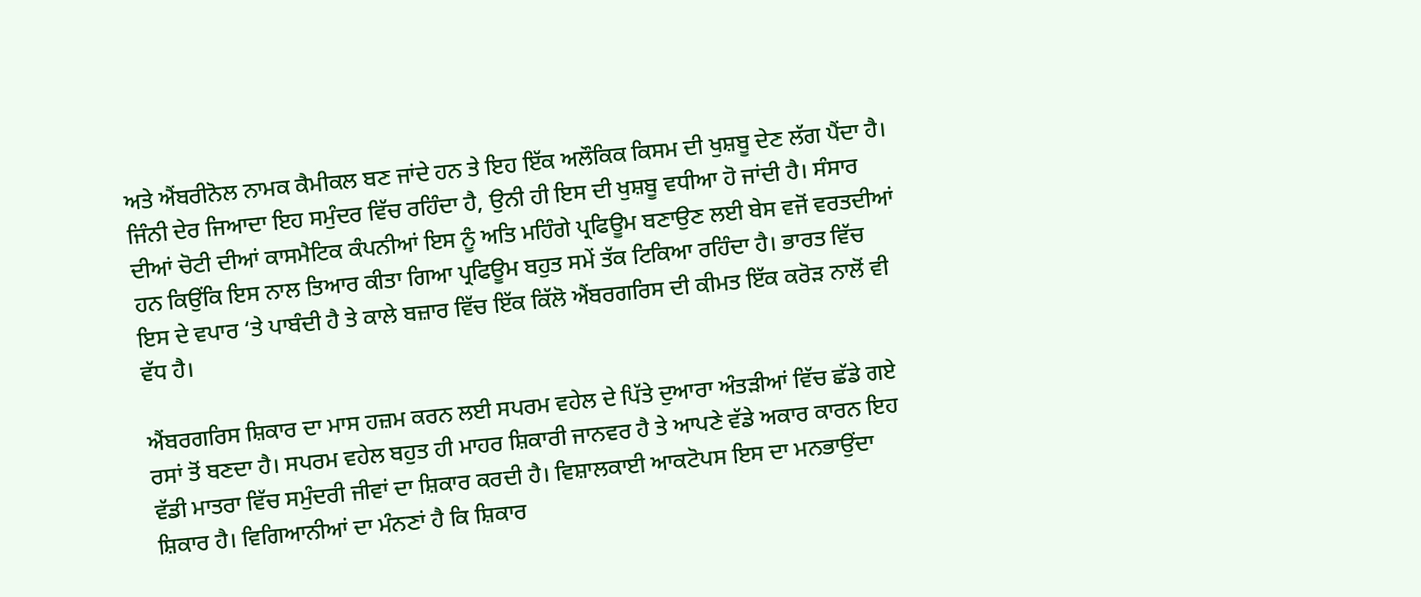ਅਤੇ ਐਂਬਰੀਨੋਲ ਨਾਮਕ ਕੈਮੀਕਲ ਬਣ ਜਾਂਦੇ ਹਨ ਤੇ ਇਹ ਇੱਕ ਅਲੌਕਿਕ ਕਿਸਮ ਦੀ ਖੁਸ਼ਬੂ ਦੇਣ ਲੱਗ ਪੈਂਦਾ ਹੈ। ਜਿੰਨੀ ਦੇਰ ਜਿਆਦਾ ਇਹ ਸਮੁੰਦਰ ਵਿੱਚ ਰਹਿੰਦਾ ਹੈ, ਉਨੀ ਹੀ ਇਸ ਦੀ ਖੁਸ਼ਬੂ ਵਧੀਆ ਹੋ ਜਾਂਦੀ ਹੈ। ਸੰਸਾਰ ਦੀਆਂ ਚੋਟੀ ਦੀਆਂ ਕਾਸਮੈਟਿਕ ਕੰਪਨੀਆਂ ਇਸ ਨੂੰ ਅਤਿ ਮਹਿੰਗੇ ਪ੍ਰਫਿਊਮ ਬਣਾਉਣ ਲਈ ਬੇਸ ਵਜੋਂ ਵਰਤਦੀਆਂ ਹਨ ਕਿਉਂਕਿ ਇਸ ਨਾਲ ਤਿਆਰ ਕੀਤਾ ਗਿਆ ਪ੍ਰਫਿਊਮ ਬਹੁਤ ਸਮੇਂ ਤੱਕ ਟਿਕਿਆ ਰਹਿੰਦਾ ਹੈ। ਭਾਰਤ ਵਿੱਚ ਇਸ ਦੇ ਵਪਾਰ ‘ਤੇ ਪਾਬੰਦੀ ਹੈ ਤੇ ਕਾਲੇ ਬਜ਼ਾਰ ਵਿੱਚ ਇੱਕ ਕਿੱਲੋ ਐਂਬਰਗਰਿਸ ਦੀ ਕੀਮਤ ਇੱਕ ਕਰੋੜ ਨਾਲੋਂ ਵੀ ਵੱਧ ਹੈ।

ਐਂਬਰਗਰਿਸ ਸ਼ਿਕਾਰ ਦਾ ਮਾਸ ਹਜ਼ਮ ਕਰਨ ਲਈ ਸਪਰਮ ਵਹੇਲ ਦੇ ਪਿੱਤੇ ਦੁਆਰਾ ਅੰਤੜੀਆਂ ਵਿੱਚ ਛੱਡੇ ਗਏ ਰਸਾਂ ਤੋਂ ਬਣਦਾ ਹੈ। ਸਪਰਮ ਵਹੇਲ ਬਹੁਤ ਹੀ ਮਾਹਰ ਸ਼ਿਕਾਰੀ ਜਾਨਵਰ ਹੈ ਤੇ ਆਪਣੇ ਵੱਡੇ ਅਕਾਰ ਕਾਰਨ ਇਹ ਵੱਡੀ ਮਾਤਰਾ ਵਿੱਚ ਸਮੁੰਦਰੀ ਜੀਵਾਂ ਦਾ ਸ਼ਿਕਾਰ ਕਰਦੀ ਹੈ। ਵਿਸ਼ਾਲਕਾਈ ਆਕਟੋਪਸ ਇਸ ਦਾ ਮਨਭਾਉਂਦਾ ਸ਼ਿਕਾਰ ਹੈ। ਵਿਗਿਆਨੀਆਂ ਦਾ ਮੰਨਣਾਂ ਹੈ ਕਿ ਸ਼ਿਕਾਰ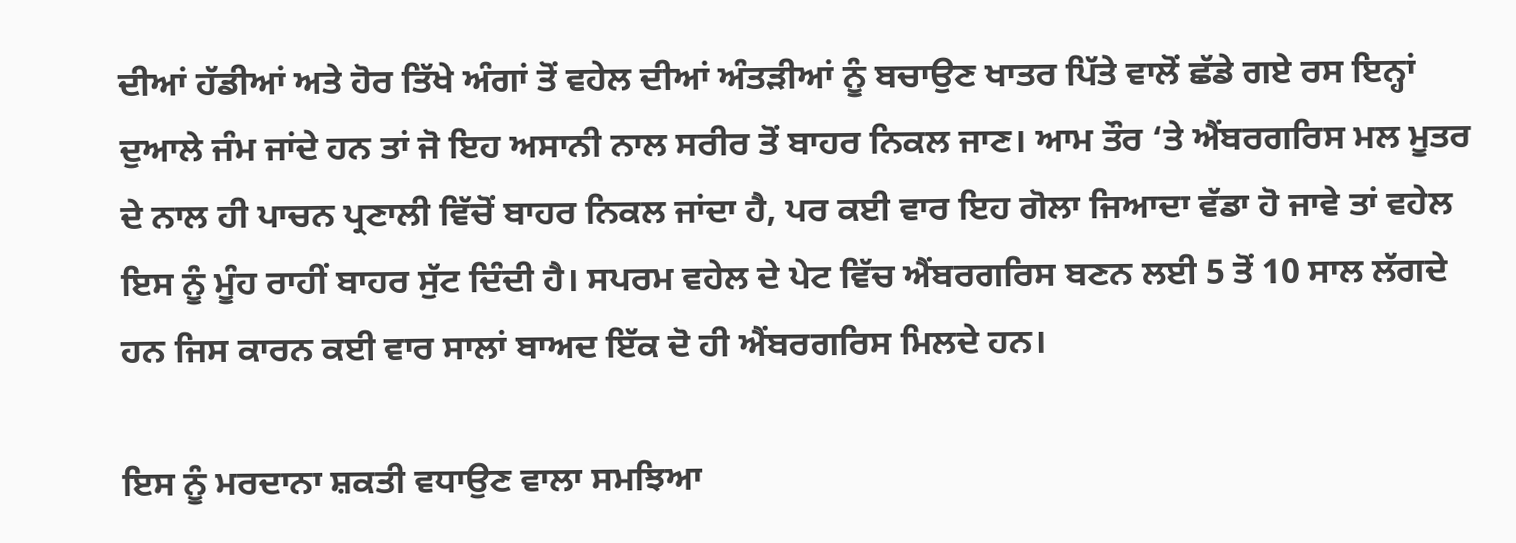ਦੀਆਂ ਹੱਡੀਆਂ ਅਤੇ ਹੋਰ ਤਿੱਖੇ ਅੰਗਾਂ ਤੋਂ ਵਹੇਲ ਦੀਆਂ ਅੰਤੜੀਆਂ ਨੂੰ ਬਚਾਉਣ ਖਾਤਰ ਪਿੱਤੇ ਵਾਲੋਂ ਛੱਡੇ ਗਏ ਰਸ ਇਨ੍ਹਾਂ ਦੁਆਲੇ ਜੰਮ ਜਾਂਦੇ ਹਨ ਤਾਂ ਜੋ ਇਹ ਅਸਾਨੀ ਨਾਲ ਸਰੀਰ ਤੋਂ ਬਾਹਰ ਨਿਕਲ ਜਾਣ। ਆਮ ਤੌਰ ‘ਤੇ ਐਂਬਰਗਰਿਸ ਮਲ ਮੂਤਰ ਦੇ ਨਾਲ ਹੀ ਪਾਚਨ ਪ੍ਰਣਾਲੀ ਵਿੱਚੋਂ ਬਾਹਰ ਨਿਕਲ ਜਾਂਦਾ ਹੈ, ਪਰ ਕਈ ਵਾਰ ਇਹ ਗੋਲਾ ਜਿਆਦਾ ਵੱਡਾ ਹੋ ਜਾਵੇ ਤਾਂ ਵਹੇਲ ਇਸ ਨੂੰ ਮੂੰਹ ਰਾਹੀਂ ਬਾਹਰ ਸੁੱਟ ਦਿੰਦੀ ਹੈ। ਸਪਰਮ ਵਹੇਲ ਦੇ ਪੇਟ ਵਿੱਚ ਐਂਬਰਗਰਿਸ ਬਣਨ ਲਈ 5 ਤੋਂ 10 ਸਾਲ ਲੱਗਦੇ ਹਨ ਜਿਸ ਕਾਰਨ ਕਈ ਵਾਰ ਸਾਲਾਂ ਬਾਅਦ ਇੱਕ ਦੋ ਹੀ ਐਂਬਰਗਰਿਸ ਮਿਲਦੇ ਹਨ।

ਇਸ ਨੂੰ ਮਰਦਾਨਾ ਸ਼ਕਤੀ ਵਧਾਉਣ ਵਾਲਾ ਸਮਝਿਆ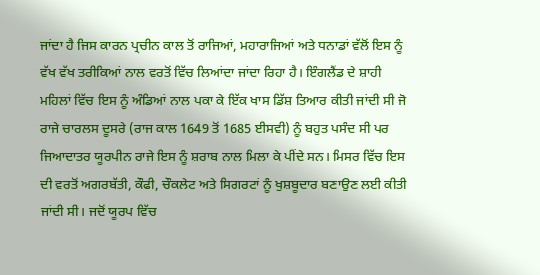ਜਾਂਦਾ ਹੈ ਜਿਸ ਕਾਰਨ ਪ੍ਰਚੀਨ ਕਾਲ ਤੋਂ ਰਾਜਿਆਂ, ਮਹਾਰਾਜਿਆਂ ਅਤੇ ਧਨਾਡਾਂ ਵੱਲੋਂ ਇਸ ਨੂੰ ਵੱਖ ਵੱਖ ਤਰੀਕਿਆਂ ਨਾਲ ਵਰਤੋਂ ਵਿੱਚ ਲਿਆਂਦਾ ਜਾਂਦਾ ਰਿਹਾ ਹੈ। ਇੰਗਲੈਂਡ ਦੇ ਸ਼ਾਹੀ ਮਹਿਲਾਂ ਵਿੱਚ ਇਸ ਨੂੰ ਅੰਡਿਆਂ ਨਾਲ ਪਕਾ ਕੇ ਇੱਕ ਖਾਸ ਡਿੱਸ਼ ਤਿਆਰ ਕੀਤੀ ਜਾਂਦੀ ਸੀ ਜੋ ਰਾਜੇ ਚਾਰਲਸ ਦੂਸਰੇ (ਰਾਜ ਕਾਲ 1649 ਤੋਂ 1685 ਈਸਵੀ) ਨੂੰ ਬਹੁਤ ਪਸੰਦ ਸੀ ਪਰ ਜਿਆਦਾਤਰ ਯੂਰਪੀਨ ਰਾਜੇ ਇਸ ਨੂੰ ਸ਼ਰਾਬ ਨਾਲ ਮਿਲਾ ਕੇ ਪੀਂਦੇ ਸਨ। ਮਿਸਰ ਵਿੱਚ ਇਸ ਦੀ ਵਰਤੋਂ ਅਗਰਬੱਤੀ, ਕੌਫੀ, ਚੌਕਲੇਟ ਅਤੇ ਸਿਗਰਟਾਂ ਨੂੰ ਖੁਸ਼ਬੂਦਾਰ ਬਣਾਉਣ ਲਈ ਕੀਤੀ ਜਾਂਦੀ ਸੀ। ਜਦੋਂ ਯੂਰਪ ਵਿੱਚ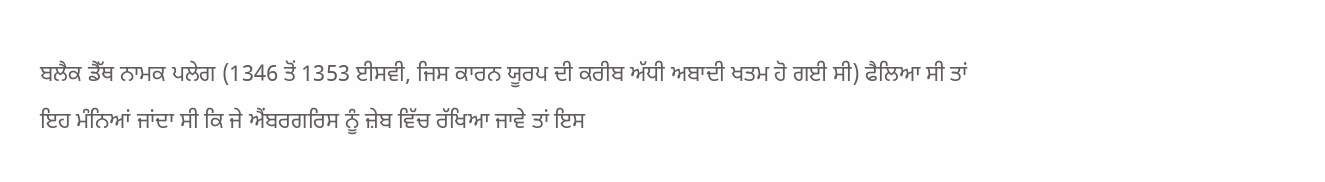ਬਲੈਕ ਡੈੱਥ ਨਾਮਕ ਪਲੇਗ (1346 ਤੋਂ 1353 ਈਸਵੀ, ਜਿਸ ਕਾਰਨ ਯੂਰਪ ਦੀ ਕਰੀਬ ਅੱਧੀ ਅਬਾਦੀ ਖਤਮ ਹੋ ਗਈ ਸੀ) ਫੈਲਿਆ ਸੀ ਤਾਂ ਇਹ ਮੰਨਿਆਂ ਜਾਂਦਾ ਸੀ ਕਿ ਜੇ ਐਂਬਰਗਰਿਸ ਨੂੰ ਜ਼ੇਬ ਵਿੱਚ ਰੱਖਿਆ ਜਾਵੇ ਤਾਂ ਇਸ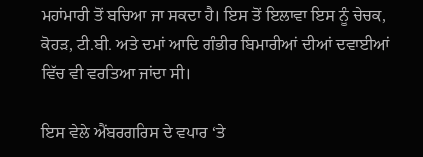ਮਹਾਂਮਾਰੀ ਤੋਂ ਬਚਿਆ ਜਾ ਸਕਦਾ ਹੈ। ਇਸ ਤੋਂ ਇਲਾਵਾ ਇਸ ਨੂੰ ਚੇਚਕ, ਕੋਹੜ, ਟੀ.ਬੀ. ਅਤੇ ਦਮਾਂ ਆਦਿ ਗੰਭੀਰ ਬਿਮਾਰੀਆਂ ਦੀਆਂ ਦਵਾਈਆਂ ਵਿੱਚ ਵੀ ਵਰਤਿਆ ਜਾਂਦਾ ਸੀ।

ਇਸ ਵੇਲੇ ਐਂਬਰਗਰਿਸ ਦੇ ਵਪਾਰ ‘ਤੇ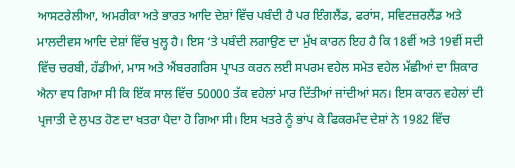ਆਸਟਰੇਲੀਆ, ਅਮਰੀਕਾ ਅਤੇ ਭਾਰਤ ਆਦਿ ਦੇਸ਼ਾਂ ਵਿੱਚ ਪਬੰਦੀ ਹੈ ਪਰ ਇੰਗਲੈਂਡ, ਫਰਾਂਸ, ਸਵਿਟਜ਼ਰਲੈਂਡ ਅਤੇ ਮਾਲਦੀਵਸ ਆਦਿ ਦੇਸ਼ਾਂ ਵਿੱਚ ਖੁਲ੍ਹ ਹੈ। ਇਸ ‘ਤੇ ਪਬੰਦੀ ਲਗਾਉਣ ਦਾ ਮੁੱਖ ਕਾਰਨ ਇਹ ਹੈ ਕਿ 18ਵੀਂ ਅਤੇ 19ਵੀਂ ਸਦੀ ਵਿੱਚ ਚਰਬੀ, ਹੱਡੀਆਂ, ਮਾਸ ਅਤੇ ਐਂਬਰਗਰਿਸ ਪ੍ਰਾਪਤ ਕਰਨ ਲਈ ਸਪਰਮ ਵਹੇਲ ਸਮੇਤ ਵਹੇਲ ਮੱਛੀਆਂ ਦਾ ਸ਼ਿਕਾਰ ਐਨਾ ਵਧ ਗਿਆ ਸੀ ਕਿ ਇੱਕ ਸਾਲ ਵਿੱਚ 50000 ਤੱਕ ਵਹੇਲਾਂ ਮਾਰ ਦਿੱਤੀਆਂ ਜਾਂਦੀਆਂ ਸਨ। ਇਸ ਕਾਰਨ ਵਹੇਲਾਂ ਦੀ ਪ੍ਰਜਾਤੀ ਦੇ ਲੁਪਤ ਹੋਣ ਦਾ ਖਤਰਾ ਪੈਦਾ ਹੋ ਗਿਆ ਸੀ। ਇਸ ਖਤਰੇ ਨੂੰ ਭਾਂਪ ਕੇ ਫਿਕਰਮੰਦ ਦੇਸ਼ਾਂ ਨੇ 1982 ਵਿੱਚ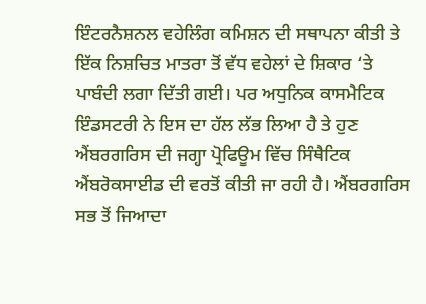ਇੰਟਰਨੈਸ਼ਨਲ ਵਹੇਲਿੰਗ ਕਮਿਸ਼ਨ ਦੀ ਸਥਾਪਨਾ ਕੀਤੀ ਤੇ ਇੱਕ ਨਿਸ਼ਚਿਤ ਮਾਤਰਾ ਤੋਂ ਵੱਧ ਵਹੇਲਾਂ ਦੇ ਸ਼ਿਕਾਰ ‘ਤੇ ਪਾਬੰਦੀ ਲਗਾ ਦਿੱਤੀ ਗਈ। ਪਰ ਅਧੁਨਿਕ ਕਾਸਮੈਟਿਕ ਇੰਡਸਟਰੀ ਨੇ ਇਸ ਦਾ ਹੱਲ ਲੱਭ ਲਿਆ ਹੈ ਤੇ ਹੁਣ ਐਂਬਰਗਰਿਸ ਦੀ ਜਗ੍ਹਾ ਪ੍ਰੋਫਿਊਮ ਵਿੱਚ ਸਿੰਥੈਟਿਕ ਐਂਬਰੋਕਸਾਈਡ ਦੀ ਵਰਤੋਂ ਕੀਤੀ ਜਾ ਰਹੀ ਹੈ। ਐਂਬਰਗਰਿਸ ਸਭ ਤੋਂ ਜਿਆਦਾ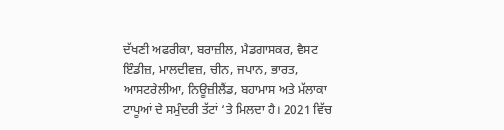ਦੱਖਣੀ ਅਫਰੀਕਾ, ਬਰਾਜ਼ੀਲ, ਮੈਡਗਾਸਕਰ, ਵੈਸਟ ਇੰਡੀਜ਼, ਮਾਲਦੀਵਜ਼, ਚੀਨ, ਜਪਾਨ, ਭਾਰਤ, ਆਸਟਰੇਲੀਆ, ਨਿਊਜ਼ੀਲੈਂਡ, ਬਹਾਮਾਸ ਅਤੇ ਮੱਲਾਕਾ ਟਾਪੂਆਂ ਦੇ ਸਮੁੰਦਰੀ ਤੱਟਾਂ ‘ਤੇ ਮਿਲਦਾ ਹੈ। 2021 ਵਿੱਚ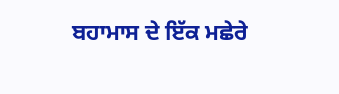ਬਹਾਮਾਸ ਦੇ ਇੱਕ ਮਛੇਰੇ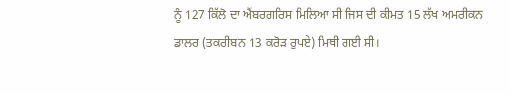ਨੂੰ 127 ਕਿੱਲੋ ਦਾ ਐਂਬਰਗਰਿਸ ਮਿਲਿਆ ਸੀ ਜਿਸ ਦੀ ਕੀਮਤ 15 ਲੱਖ ਅਮਰੀਕਨ ਡਾਲਰ (ਤਕਰੀਬਨ 13 ਕਰੋੜ ਰੁਪਏ) ਮਿਥੀ ਗਈ ਸੀ।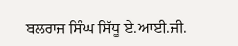ਬਲਰਾਜ ਸਿੰਘ ਸਿੱਧੂ ਏ.ਆਈ.ਜੀ.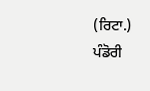(ਰਿਟਾ.)
ਪੰਡੋਰੀ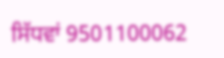ਸਿੱਧਵਾਂ 9501100062